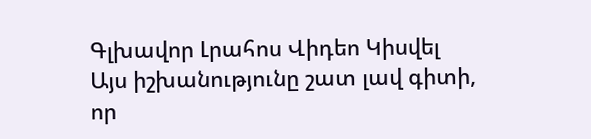Գլխավոր Լրահոս Վիդեո Կիսվել
Այս իշխանությունը շատ լավ գիտի, որ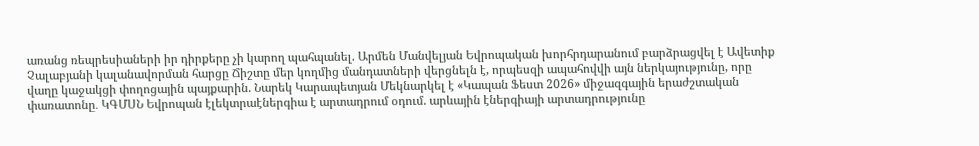առանց ռեպրեսիաների իր դիրքերը չի կարող պահպանել. Արմեն Մանվելյան Եվրոպական խորհրդարանում բարձրացվել է Ավետիք Չալաբյանի կալանավորման հարցը Ճիշտը մեր կողմից մանդատների վերցնելն է, որպեսզի ապահովվի այն ներկայությունը, որը վաղը կաջակցի փողոցային պայքարին. Նարեկ Կարապետյան Մեկնարկել է «Կապան Ֆեստ 2026» միջազգային երաժշտական փառատոնը․ ԿԳՄՍՆ Եվրոպան էլեկտրաէներգիա է արտադրում օդում. արևային էներգիայի արտադրությունը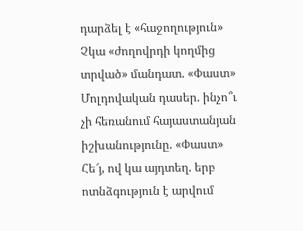դարձել է «հաջողություն» Չկա «ժողովրդի կողմից տրված» մանդատ. «Փաստ» Մոլդովական դասեր. ինչո՞ւ չի հեռանում հայաստանյան իշխանությունը. «Փաստ» Հե՜յ, ով կա այդտեղ. երբ ոտնձգություն է արվում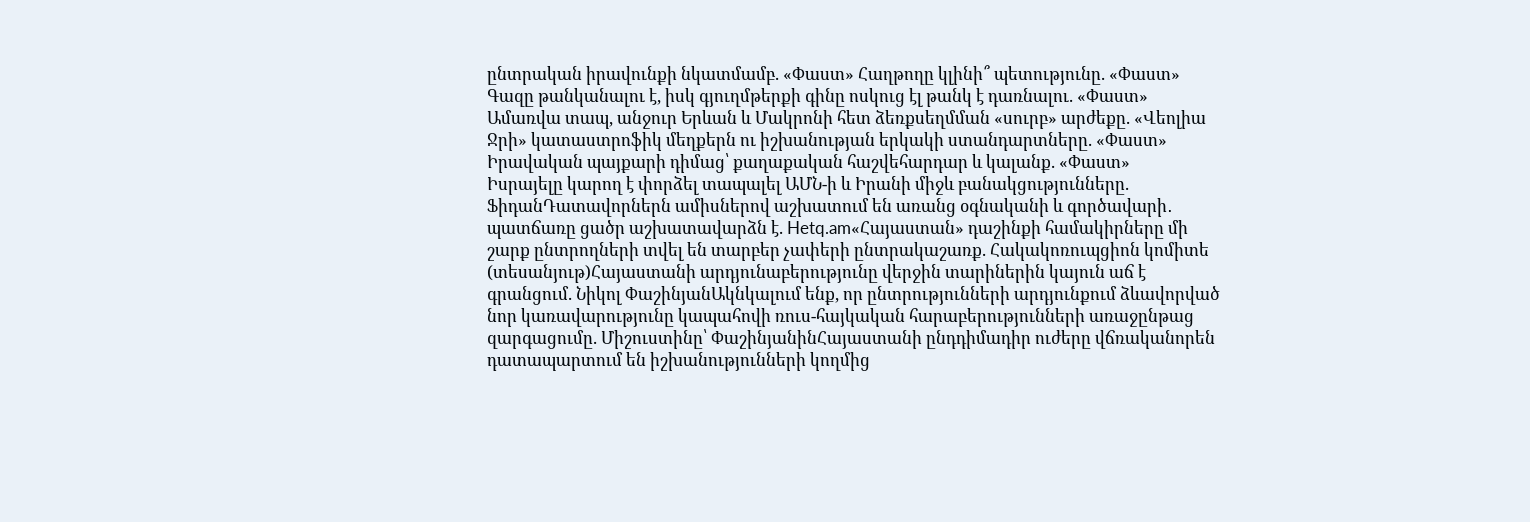ընտրական իրավունքի նկատմամբ. «Փաստ» Հաղթողը կլինի՞ պետությունը. «Փաստ» Գազը թանկանալու է, իսկ գյուղմթերքի գինը ոսկուց էլ թանկ է դառնալու. «Փաստ» Ամառվա տապ, անջուր Երևան և Մակրոնի հետ ձեռքսեղմման «սուրբ» արժեքը. «Վեոլիա Ջրի» կատաստրոֆիկ մեղքերն ու իշխանության երկակի ստանդարտները. «Փաստ» Իրավական պայքարի դիմաց՝ քաղաքական հաշվեհարդար և կալանք. «Փաստ»
Իսրայելը կարող է փորձել տապալել ԱՄՆ-ի և Իրանի միջև բանակցությունները. ՖիդանԴատավորներն ամիսներով աշխատում են առանց օգնականի և գործավարի․ պատճառը ցածր աշխատավարձն է. Hetq.am«Հայաստան» դաշինքի համակիրները մի շարք ընտրողների տվել են տարբեր չափերի ընտրակաշառք. Հակակոռուպցիոն կոմիտե (տեսանյութ)Հայաստանի արդյունաբերությունը վերջին տարիներին կայուն աճ է գրանցում. Նիկոլ ՓաշինյանԱկնկալում ենք, որ ընտրությունների արդյունքում ձևավորված նոր կառավարությունը կապահովի ռուս-հայկական հարաբերությունների առաջընթաց զարգացումը. Միշուստինը՝ ՓաշինյանինՀայաստանի ընդդիմադիր ուժերը վճռականորեն դատապարտում են իշխանությունների կողմից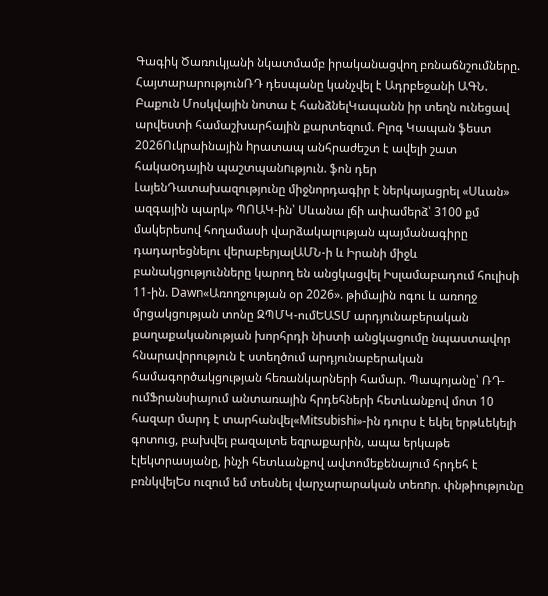Գագիկ Ծառուկյանի նկատմամբ իրականացվող բռնաճնշումները. ՀայտարարությունՌԴ դեսպանը կանչվել է Ադրբեջանի ԱԳՆ. Բաքուն Մոսկվային նոտա է հանձնելԿապանն իր տեղն ունեցավ արվեստի համաշխարհային քարտեզում. Բլոգ Կապան ֆեստ 2026Ուկրաինային hրատապ անհրաժեշտ է ավելի շատ հակաoդային պաշտպանnւթյուն. ֆոն դեր ԼայենԴատախազությունը միջնորդագիր է ներկայացրել «Սևան» ազգային պարկ» ՊՈԱԿ-ին՝ Սևանա լճի ափամերձ՝ 3100 քմ մակերեսով հողամասի վարձակալության պայմանագիրը դադարեցնելու վերաբերյալԱՄՆ-ի և Իրանի միջև բանակցությունները կարող են անցկացվել Իսլամաբադում հուլիսի 11-ին. Dawn«Առողջության օր 2026». թիմային ոգու և առողջ մրցակցության տոնը ԶՊՄԿ-ումԵԱՏՄ արդյունաբերական քաղաքականության խորհրդի նիստի անցկացումը նպաստավոր հնարավորություն է ստեղծում արդյունաբերական համագործակցության հեռանկարների համար. Պապոյանը՝ ՌԴ-ումՖրանսիայում անտառային հրդեհների հետևանքով մոտ 10 հազար մարդ է տարհանվել«Mitsubishi»-ին դուրս է եկել երթևեկելի գոտուց, բախվել բազալտե եզրաքարին, ապա երկաթե էլեկտրասյանը, ինչի հետևանքով ավտոմեքենայում հրդեհ է բռնկվելԵս ուզում եմ տեսնել վարչարարական տեռnր. փնթիությունը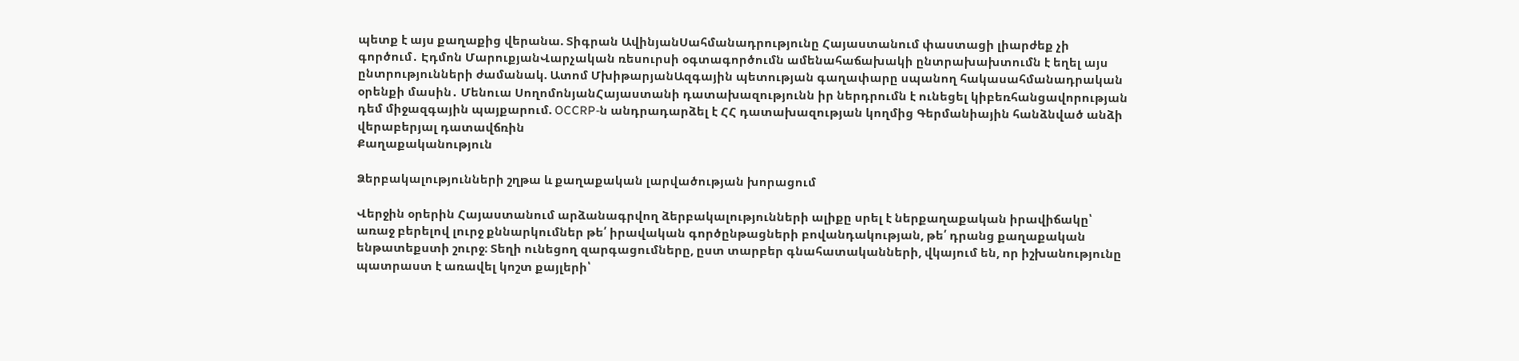պետք է այս քաղաքից վերանա. Տիգրան ԱվինյանՍահմանադրությունը Հայաստանում փաստացի լիարժեք չի գործում․ Էդմոն ՄարուքյանՎարչական ռեսուրսի օգտագործումն ամենահաճախակի ընտրախախտումն է եղել այս ընտրությունների ժամանակ. Ատոմ ՄխիթարյանԱզգային պետության գաղափարը սպանող հակասահմանադրական օրենքի մասին․ Մենուա ՍողոմոնյանՀայաստանի դատախազությունն իր ներդրումն է ունեցել կիբեռհանցավորության դեմ միջազգային պայքարում. OCCRP-ն անդրադարձել է ՀՀ դատախազության կողմից Գերմանիային հանձնված անձի վերաբերյալ դատավճռին
Քաղաքականություն

Ձերբակալությունների շղթա և քաղաքական լարվածության խորացում

Վերջին օրերին Հայաստանում արձանագրվող ձերբակալությունների ալիքը սրել է ներքաղաքական իրավիճակը՝ առաջ բերելով լուրջ քննարկումներ թե՛ իրավական գործընթացների բովանդակության, թե՛ դրանց քաղաքական ենթատեքստի շուրջ։ Տեղի ունեցող զարգացումները, ըստ տարբեր գնահատականների, վկայում են, որ իշխանությունը պատրաստ է առավել կոշտ քայլերի՝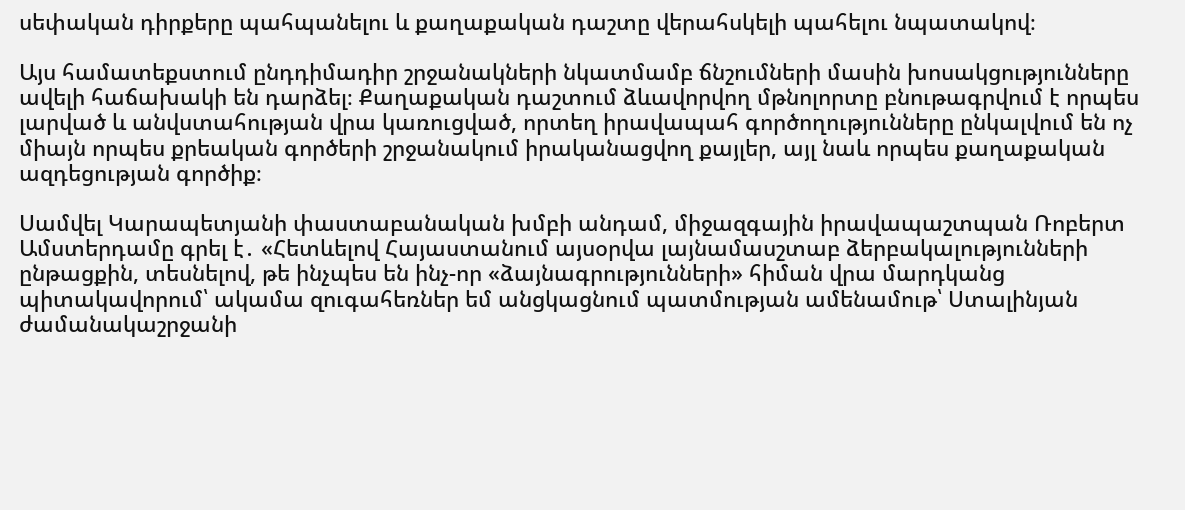սեփական դիրքերը պահպանելու և քաղաքական դաշտը վերահսկելի պահելու նպատակով։

Այս համատեքստում ընդդիմադիր շրջանակների նկատմամբ ճնշումների մասին խոսակցությունները ավելի հաճախակի են դարձել։ Քաղաքական դաշտում ձևավորվող մթնոլորտը բնութագրվում է որպես լարված և անվստահության վրա կառուցված, որտեղ իրավապահ գործողությունները ընկալվում են ոչ միայն որպես քրեական գործերի շրջանակում իրականացվող քայլեր, այլ նաև որպես քաղաքական ազդեցության գործիք։

Սամվել Կարապետյանի փաստաբանական խմբի անդամ, միջազգային իրավապաշտպան Ռոբերտ Ամստերդամը գրել է․ «Հետևելով Հայաստանում այսօրվա լայնամասշտաբ ձերբակալությունների ընթացքին, տեսնելով, թե ինչպես են ինչ-որ «ձայնագրությունների» հիման վրա մարդկանց պիտակավորում՝ ակամա զուգահեռներ եմ անցկացնում պատմության ամենամութ՝ Ստալինյան ժամանակաշրջանի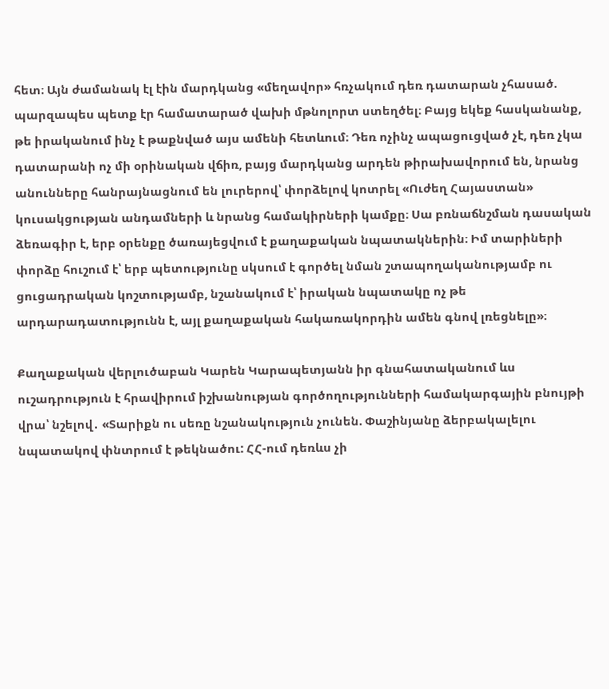հետ։ Այն ժամանակ էլ էին մարդկանց «մեղավոր» հռչակում դեռ դատարան չհասած. պարզապես պետք էր համատարած վախի մթնոլորտ ստեղծել։ Բայց եկեք հասկանանք, թե իրականում ինչ է թաքնված այս ամենի հետևում։ Դեռ ոչինչ ապացուցված չէ, դեռ չկա դատարանի ոչ մի օրինական վճիռ, բայց մարդկանց արդեն թիրախավորում են, նրանց անունները հանրայնացնում են լուրերով՝ փորձելով կոտրել «Ուժեղ Հայաստան» կուսակցության անդամների և նրանց համակիրների կամքը։ Սա բռնաճնշման դասական ձեռագիր է, երբ օրենքը ծառայեցվում է քաղաքական նպատակներին։ Իմ տարիների փորձը հուշում է՝ երբ պետությունը սկսում է գործել նման շտապողականությամբ ու ցուցադրական կոշտությամբ, նշանակում է՝ իրական նպատակը ոչ թե արդարադատությունն է, այլ քաղաքական հակառակորդին ամեն գնով լռեցնելը»։

Քաղաքական վերլուծաբան Կարեն Կարապետյանն իր գնահատականում ևս ուշադրություն է հրավիրում իշխանության գործողությունների համակարգային բնույթի վրա՝ նշելով․ «Տարիքն ու սեռը նշանակություն չունեն. Փաշինյանը ձերբակալելու նպատակով փնտրում է թեկնածու: ՀՀ-ում դեռևս չի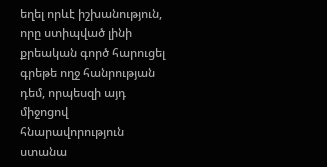եղել որևէ իշխանություն, որը ստիպված լինի քրեական գործ հարուցել գրեթե ողջ հանրության դեմ, որպեսզի այդ միջոցով հնարավորություն ստանա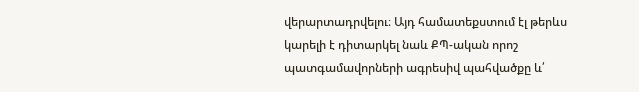վերարտադրվելու։ Այդ համատեքստում էլ թերևս կարելի է դիտարկել նաև ՔՊ-ական որոշ պատգամավորների ագրեսիվ պահվածքը և՛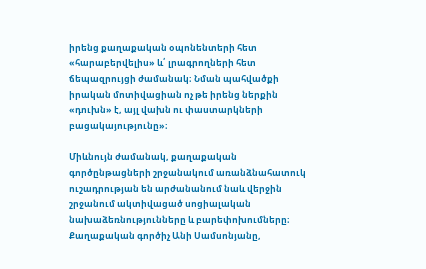իրենց քաղաքական օպոնենտերի հետ «հարաբերվելիս» և՛ լրագրողների հետ ճեպազրույցի ժամանակ։ Նման պահվածքի իրական մոտիվացիան ոչ թե իրենց ներքին «դուխն» է, այլ վախն ու փաստարկների բացակայությունը»։

Միևնույն ժամանակ, քաղաքական գործընթացների շրջանակում առանձնահատուկ ուշադրության են արժանանում նաև վերջին շրջանում ակտիվացած սոցիալական նախաձեռնությունները և բարեփոխումները։ Քաղաքական գործիչ Անի Սամսոնյանը,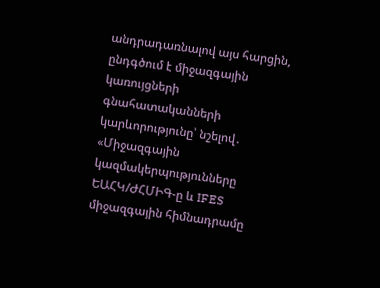անդրադառնալով այս հարցին, ընդգծում է միջազգային կառույցների գնահատականների կարևորությունը՝ նշելով․ «Միջազգային կազմակերպությունները ԵԱՀԿ/ԺՀՄԻԳ-ը և IFES միջազգային հիմնադրամը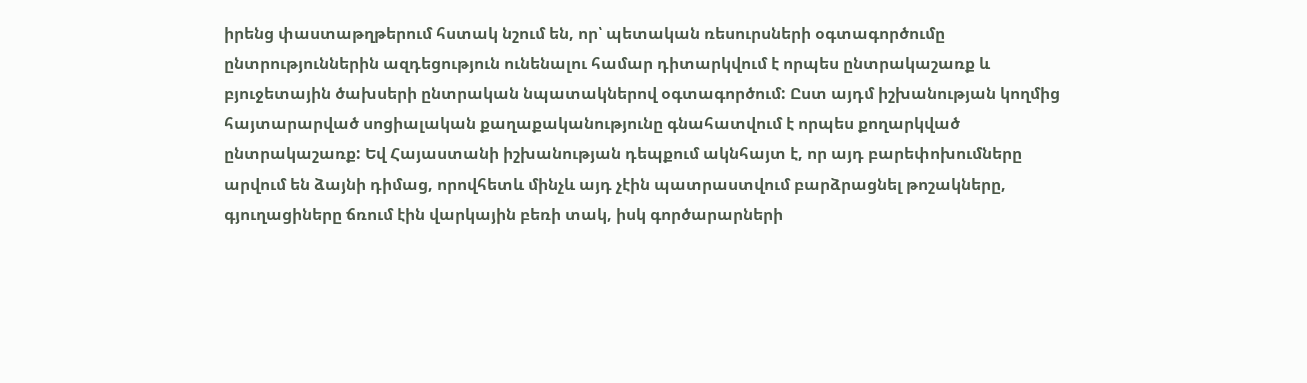իրենց փաստաթղթերում հստակ նշում են, որ՝ պետական ռեսուրսների օգտագործումը ընտրություններին ազդեցություն ունենալու համար դիտարկվում է որպես ընտրակաշառք և բյուջետային ծախսերի ընտրական նպատակներով օգտագործում: Ըստ այդմ իշխանության կողմից հայտարարված սոցիալական քաղաքականությունը գնահատվում է որպես քողարկված ընտրակաշառք: Եվ Հայաստանի իշխանության դեպքում ակնհայտ է, որ այդ բարեփոխումները արվում են ձայնի դիմաց, որովհետև մինչև այդ չէին պատրաստվում բարձրացնել թոշակները, գյուղացիները ճռում էին վարկային բեռի տակ, իսկ գործարարների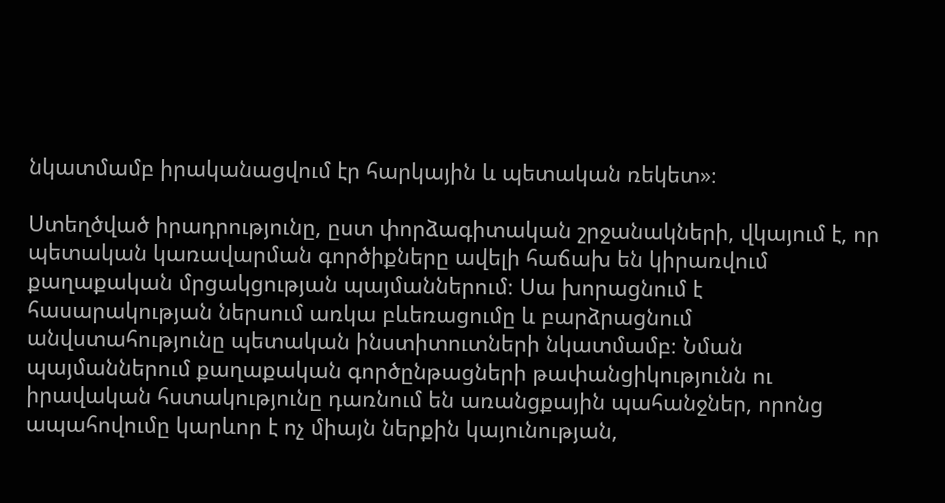նկատմամբ իրականացվում էր հարկային և պետական ռեկետ»։

Ստեղծված իրադրությունը, ըստ փորձագիտական շրջանակների, վկայում է, որ պետական կառավարման գործիքները ավելի հաճախ են կիրառվում քաղաքական մրցակցության պայմաններում։ Սա խորացնում է հասարակության ներսում առկա բևեռացումը և բարձրացնում անվստահությունը պետական ինստիտուտների նկատմամբ։ Նման պայմաններում քաղաքական գործընթացների թափանցիկությունն ու իրավական հստակությունը դառնում են առանցքային պահանջներ, որոնց ապահովումը կարևոր է ոչ միայն ներքին կայունության,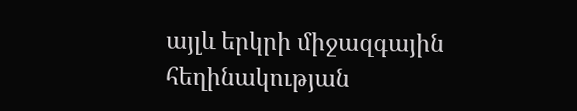այլև երկրի միջազգային հեղինակության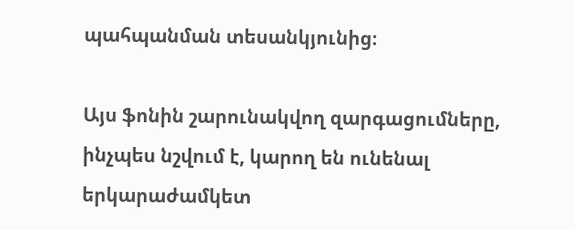պահպանման տեսանկյունից։

Այս ֆոնին շարունակվող զարգացումները, ինչպես նշվում է, կարող են ունենալ երկարաժամկետ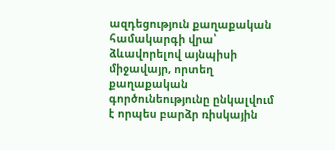ազդեցություն քաղաքական համակարգի վրա՝ ձևավորելով այնպիսի միջավայր, որտեղ քաղաքական գործունեությունը ընկալվում է որպես բարձր ռիսկային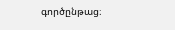գործընթաց։